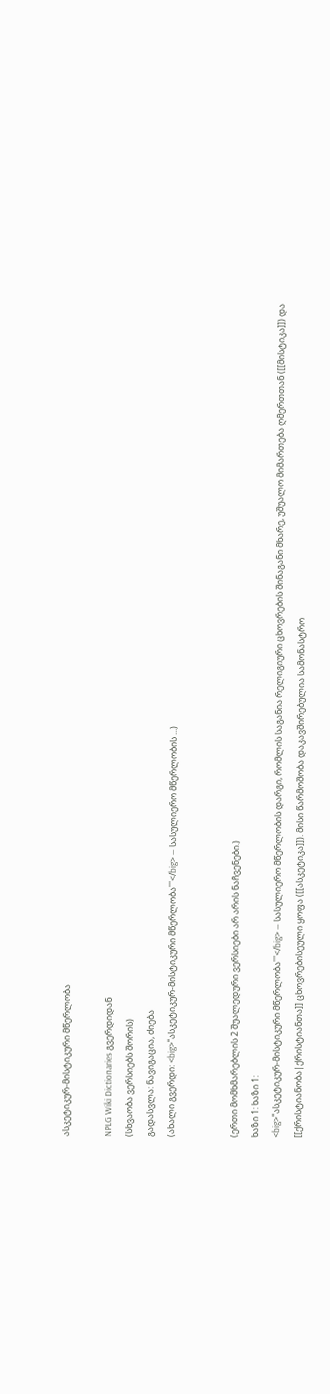ასკეტიკურ-მისტიკური მწერლობა

NPLG Wiki Dictionaries გვერდიდან
(სხვაობა ვერსიებს შორის)
გადასვლა: ნავიგაცია, ძიება
(ახალი გვერდი: <big>'''ასკეტიკურ-მისტიკური მწერლობა'''</big> — სასულიერო მწერლობის ...)


(ერთი მომხმარებლის 2 შუალედური ვერსიები არ არის ნაჩვენები.)
ხაზი 1: ხაზი 1:
<big>'''ასკეტიკურ-მისტიკური მწერლობა'''</big> — სასულიერო მწერლობის დარგი, რომლის საგანია რელიგიური ცხოვრების შინაგანი მხარე, უშუალო მიმართება ღმერთთან ([[მისტიკა]]) და [[ქრისტიანობა|ქრისტიანთა]] ცხოვრებისეული ყოფა ([[ასკეტიკა]]). მისი წარმოშობა დაკავშირებულია სამონასტრო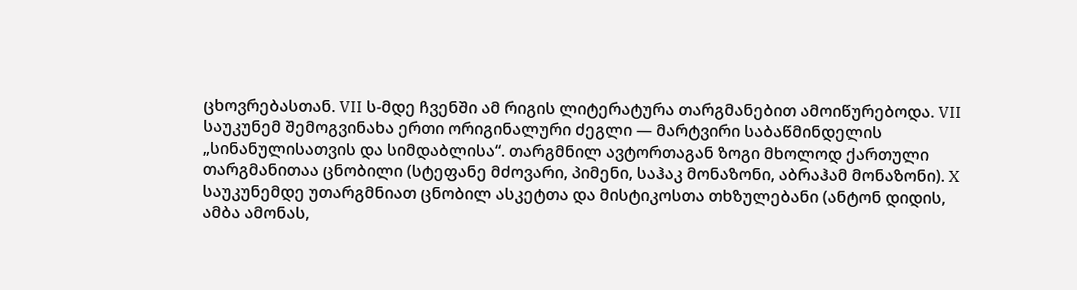ცხოვრებასთან. VII ს-მდე ჩვენში ამ რიგის ლიტერატურა თარგმანებით ამოიწურებოდა. VII საუკუნემ შემოგვინახა ერთი ორიგინალური ძეგლი — მარტვირი საბაწმინდელის „სინანულისათვის და სიმდაბლისა“. თარგმნილ ავტორთაგან ზოგი მხოლოდ ქართული თარგმანითაა ცნობილი (სტეფანე მძოვარი, პიმენი, საჰაკ მონაზონი, აბრაჰამ მონაზონი). X საუკუნემდე უთარგმნიათ ცნობილ ასკეტთა და მისტიკოსთა თხზულებანი (ანტონ დიდის, ამბა ამონას,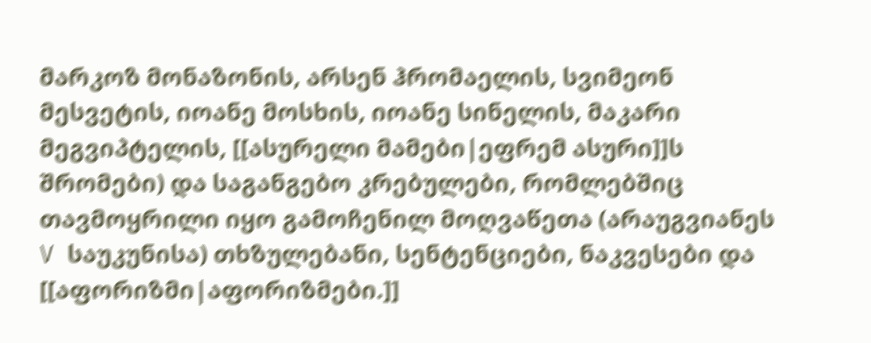მარკოზ მონაზონის, არსენ ჰრომაელის, სვიმეონ მესვეტის, იოანე მოსხის, იოანე სინელის, მაკარი მეგვიპტელის, [[ასურელი მამები|ეფრემ ასური]]ს შრომები) და საგანგებო კრებულები, რომლებშიც თავმოყრილი იყო გამოჩენილ მოღვაწეთა (არაუგვიანეს V საუკუნისა) თხზულებანი, სენტენციები, ნაკვესები და [[აფორიზმი|აფორიზმები.]]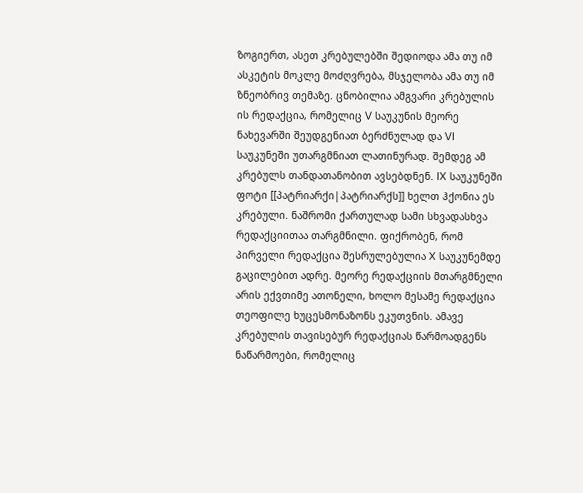ზოგიერთ, ასეთ კრებულებში შედიოდა ამა თუ იმ ასკეტის მოკლე მოძღვრება, მსჯელობა ამა თუ იმ ზნეობრივ თემაზე. ცნობილია ამგვარი კრებულის ის რედაქცია, რომელიც V საუკუნის მეორე ნახევარში შეუდგენიათ ბერძნულად და VI საუკუნეში უთარგმნიათ ლათინურად. შემდეგ ამ კრებულს თანდათანობით ავსებდნენ. IX საუკუნეში ფოტი [[პატრიარქი|პატრიარქს]] ხელთ ჰქონია ეს კრებული. ნაშრომი ქართულად სამი სხვადასხვა რედაქციითაა თარგმნილი. ფიქრობენ, რომ პირველი რედაქცია შესრულებულია X საუკუნემდე გაცილებით ადრე. მეორე რედაქციის მთარგმნელი არის ექვთიმე ათონელი, ხოლო მესამე რედაქცია თეოფილე ხუცესმონაზონს ეკუთვნის. ამავე კრებულის თავისებურ რედაქციას წარმოადგენს ნაწარმოები, რომელიც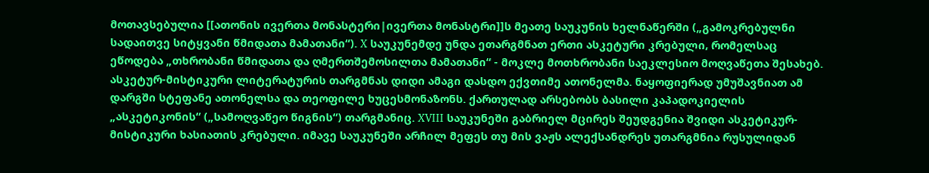მოთავსებულია [[ათონის ივერთა მონასტერი|ივერთა მონასტრი]]ს მეათე საუკუნის ხელნაწერში („გამოკრებულნი სადაითვე სიტყვანი წმიდათა მამათანი“). X საუკუნემდე უნდა ეთარგმნათ ერთი ასკეტური კრებული, რომელსაც ეწოდება „თხრობანი წმიდათა და ღმერთშემოსილთა მამათანი“ - მოკლე მოთხრობანი საეკლესიო მოღვაწეთა შესახებ. ასკეტურ-მისტიკური ლიტერატურის თარგმნას დიდი ამაგი დასდო ექვთიმე ათონელმა. ნაყოფიერად უმუშავნიათ ამ დარგში სტეფანე ათონელსა და თეოფილე ხუცესმონაზონს. ქართულად არსებობს ბასილი კაპადოკიელის „ასკეტიკონის“ („სამოღვაწეო წიგნის“) თარგმანიც. XVIII საუკუნეში გაბრიელ მცირეს შეუდგენია შვიდი ასკეტიკურ-მისტიკური ხასიათის კრებული. იმავე საუკუნეში არჩილ მეფეს თუ მის ვაჟს ალექსანდრეს უთარგმნია რუსულიდან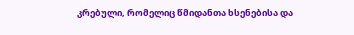კრებული, რომელიც წმიდანთა ხსენებისა და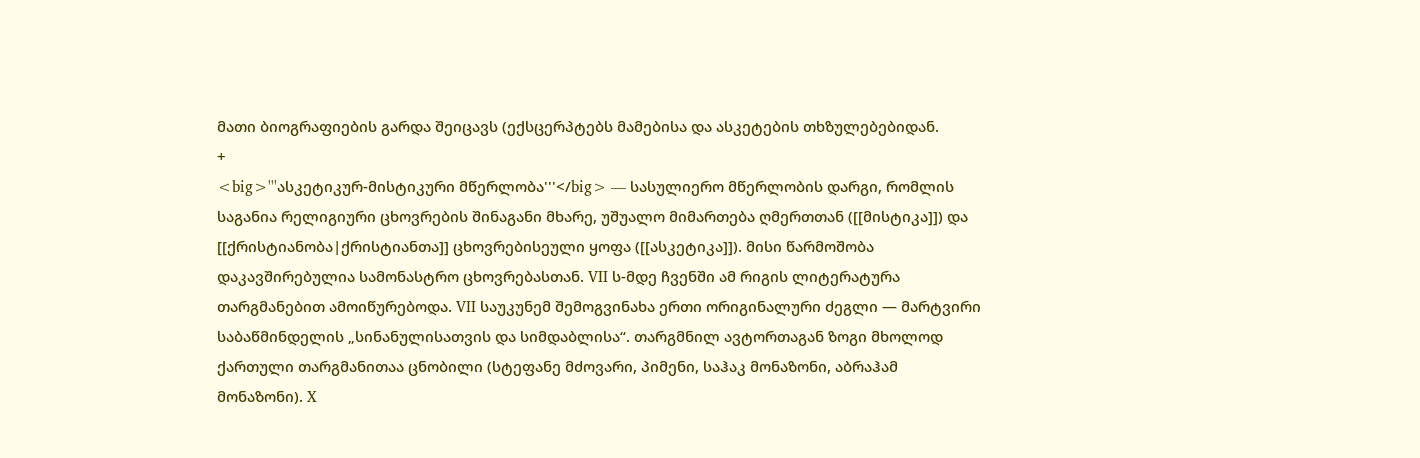მათი ბიოგრაფიების გარდა შეიცავს (ექსცერპტებს მამებისა და ასკეტების თხზულებებიდან.
+
<big>'''ასკეტიკურ-მისტიკური მწერლობა'''</big> — სასულიერო მწერლობის დარგი, რომლის საგანია რელიგიური ცხოვრების შინაგანი მხარე, უშუალო მიმართება ღმერთთან ([[მისტიკა]]) და [[ქრისტიანობა|ქრისტიანთა]] ცხოვრებისეული ყოფა ([[ასკეტიკა]]). მისი წარმოშობა დაკავშირებულია სამონასტრო ცხოვრებასთან. VII ს-მდე ჩვენში ამ რიგის ლიტერატურა თარგმანებით ამოიწურებოდა. VII საუკუნემ შემოგვინახა ერთი ორიგინალური ძეგლი — მარტვირი საბაწმინდელის „სინანულისათვის და სიმდაბლისა“. თარგმნილ ავტორთაგან ზოგი მხოლოდ ქართული თარგმანითაა ცნობილი (სტეფანე მძოვარი, პიმენი, საჰაკ მონაზონი, აბრაჰამ მონაზონი). X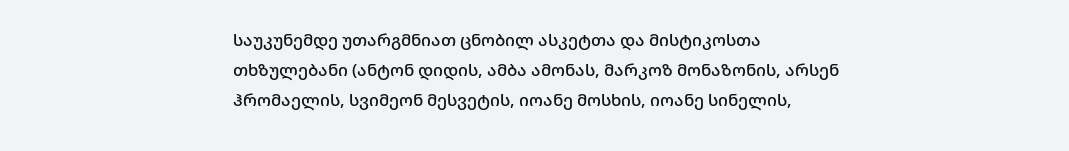საუკუნემდე უთარგმნიათ ცნობილ ასკეტთა და მისტიკოსთა თხზულებანი (ანტონ დიდის, ამბა ამონას, მარკოზ მონაზონის, არსენ ჰრომაელის, სვიმეონ მესვეტის, იოანე მოსხის, იოანე სინელის,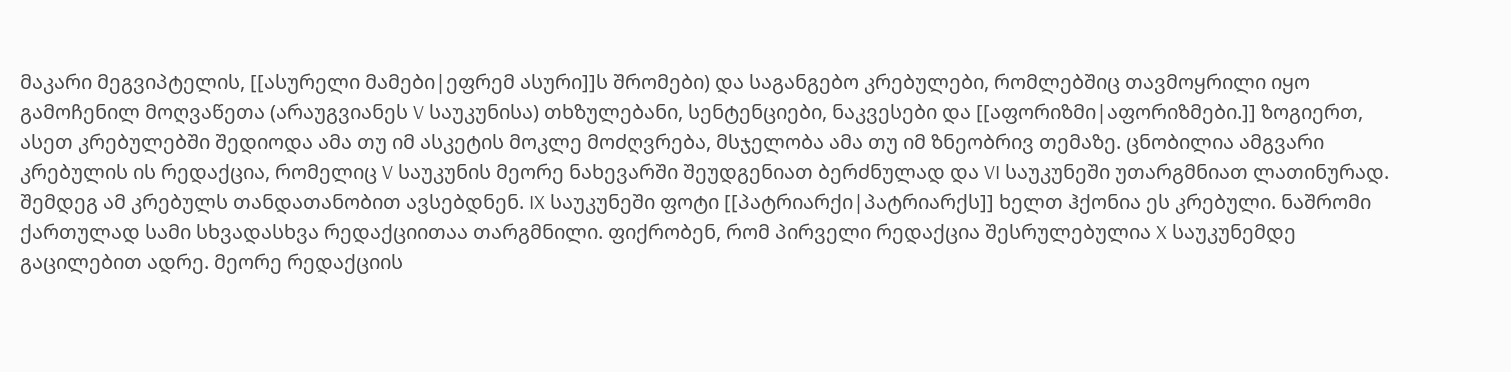მაკარი მეგვიპტელის, [[ასურელი მამები|ეფრემ ასური]]ს შრომები) და საგანგებო კრებულები, რომლებშიც თავმოყრილი იყო გამოჩენილ მოღვაწეთა (არაუგვიანეს V საუკუნისა) თხზულებანი, სენტენციები, ნაკვესები და [[აფორიზმი|აფორიზმები.]] ზოგიერთ, ასეთ კრებულებში შედიოდა ამა თუ იმ ასკეტის მოკლე მოძღვრება, მსჯელობა ამა თუ იმ ზნეობრივ თემაზე. ცნობილია ამგვარი კრებულის ის რედაქცია, რომელიც V საუკუნის მეორე ნახევარში შეუდგენიათ ბერძნულად და VI საუკუნეში უთარგმნიათ ლათინურად. შემდეგ ამ კრებულს თანდათანობით ავსებდნენ. IX საუკუნეში ფოტი [[პატრიარქი|პატრიარქს]] ხელთ ჰქონია ეს კრებული. ნაშრომი ქართულად სამი სხვადასხვა რედაქციითაა თარგმნილი. ფიქრობენ, რომ პირველი რედაქცია შესრულებულია X საუკუნემდე გაცილებით ადრე. მეორე რედაქციის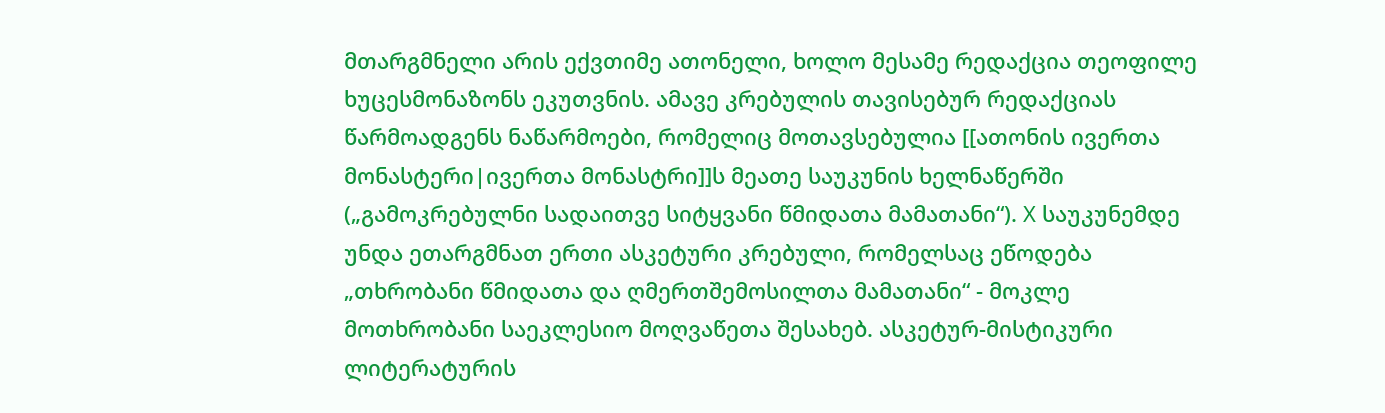მთარგმნელი არის ექვთიმე ათონელი, ხოლო მესამე რედაქცია თეოფილე ხუცესმონაზონს ეკუთვნის. ამავე კრებულის თავისებურ რედაქციას წარმოადგენს ნაწარმოები, რომელიც მოთავსებულია [[ათონის ივერთა მონასტერი|ივერთა მონასტრი]]ს მეათე საუკუნის ხელნაწერში („გამოკრებულნი სადაითვე სიტყვანი წმიდათა მამათანი“). X საუკუნემდე უნდა ეთარგმნათ ერთი ასკეტური კრებული, რომელსაც ეწოდება „თხრობანი წმიდათა და ღმერთშემოსილთა მამათანი“ - მოკლე მოთხრობანი საეკლესიო მოღვაწეთა შესახებ. ასკეტურ-მისტიკური ლიტერატურის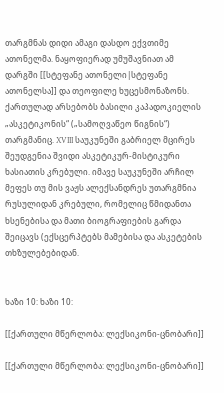თარგმნას დიდი ამაგი დასდო ექვთიმე ათონელმა. ნაყოფიერად უმუშავნიათ ამ დარგში [[სტეფანე ათონელი|სტეფანე ათონელსა]] და თეოფილე ხუცესმონაზონს. ქართულად არსებობს ბასილი კაპადოკიელის „ასკეტიკონის“ („სამოღვაწეო წიგნის“) თარგმანიც. XVIII საუკუნეში გაბრიელ მცირეს შეუდგენია შვიდი ასკეტიკურ-მისტიკური ხასიათის კრებული. იმავე საუკუნეში არჩილ მეფეს თუ მის ვაჟს ალექსანდრეს უთარგმნია რუსულიდან კრებული, რომელიც წმიდანთა ხსენებისა და მათი ბიოგრაფიების გარდა შეიცავს (ექსცერპტებს მამებისა და ასკეტების თხზულებებიდან.


ხაზი 10: ხაზი 10:

[[ქართული მწერლობა: ლექსიკონი-ცნობარი]]

[[ქართული მწერლობა: ლექსიკონი-ცნობარი]]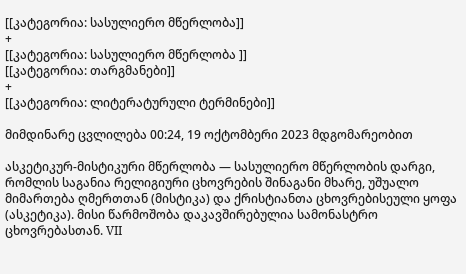[[კატეგორია: სასულიერო მწერლობა]]
+
[[კატეგორია: სასულიერო მწერლობა ]]
[[კატეგორია: თარგმანები]]
+
[[კატეგორია: ლიტერატურული ტერმინები]]

მიმდინარე ცვლილება 00:24, 19 ოქტომბერი 2023 მდგომარეობით

ასკეტიკურ-მისტიკური მწერლობა — სასულიერო მწერლობის დარგი, რომლის საგანია რელიგიური ცხოვრების შინაგანი მხარე, უშუალო მიმართება ღმერთთან (მისტიკა) და ქრისტიანთა ცხოვრებისეული ყოფა (ასკეტიკა). მისი წარმოშობა დაკავშირებულია სამონასტრო ცხოვრებასთან. VII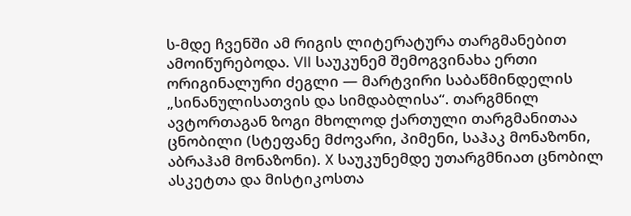ს-მდე ჩვენში ამ რიგის ლიტერატურა თარგმანებით ამოიწურებოდა. VII საუკუნემ შემოგვინახა ერთი ორიგინალური ძეგლი — მარტვირი საბაწმინდელის „სინანულისათვის და სიმდაბლისა“. თარგმნილ ავტორთაგან ზოგი მხოლოდ ქართული თარგმანითაა ცნობილი (სტეფანე მძოვარი, პიმენი, საჰაკ მონაზონი, აბრაჰამ მონაზონი). X საუკუნემდე უთარგმნიათ ცნობილ ასკეტთა და მისტიკოსთა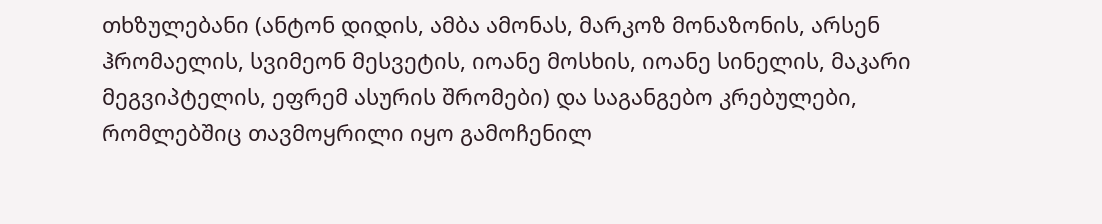თხზულებანი (ანტონ დიდის, ამბა ამონას, მარკოზ მონაზონის, არსენ ჰრომაელის, სვიმეონ მესვეტის, იოანე მოსხის, იოანე სინელის, მაკარი მეგვიპტელის, ეფრემ ასურის შრომები) და საგანგებო კრებულები, რომლებშიც თავმოყრილი იყო გამოჩენილ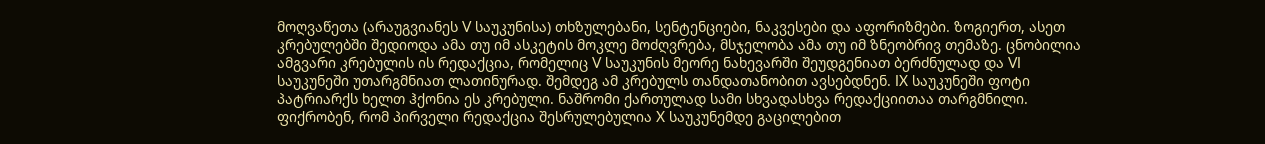მოღვაწეთა (არაუგვიანეს V საუკუნისა) თხზულებანი, სენტენციები, ნაკვესები და აფორიზმები. ზოგიერთ, ასეთ კრებულებში შედიოდა ამა თუ იმ ასკეტის მოკლე მოძღვრება, მსჯელობა ამა თუ იმ ზნეობრივ თემაზე. ცნობილია ამგვარი კრებულის ის რედაქცია, რომელიც V საუკუნის მეორე ნახევარში შეუდგენიათ ბერძნულად და VI საუკუნეში უთარგმნიათ ლათინურად. შემდეგ ამ კრებულს თანდათანობით ავსებდნენ. IX საუკუნეში ფოტი პატრიარქს ხელთ ჰქონია ეს კრებული. ნაშრომი ქართულად სამი სხვადასხვა რედაქციითაა თარგმნილი. ფიქრობენ, რომ პირველი რედაქცია შესრულებულია X საუკუნემდე გაცილებით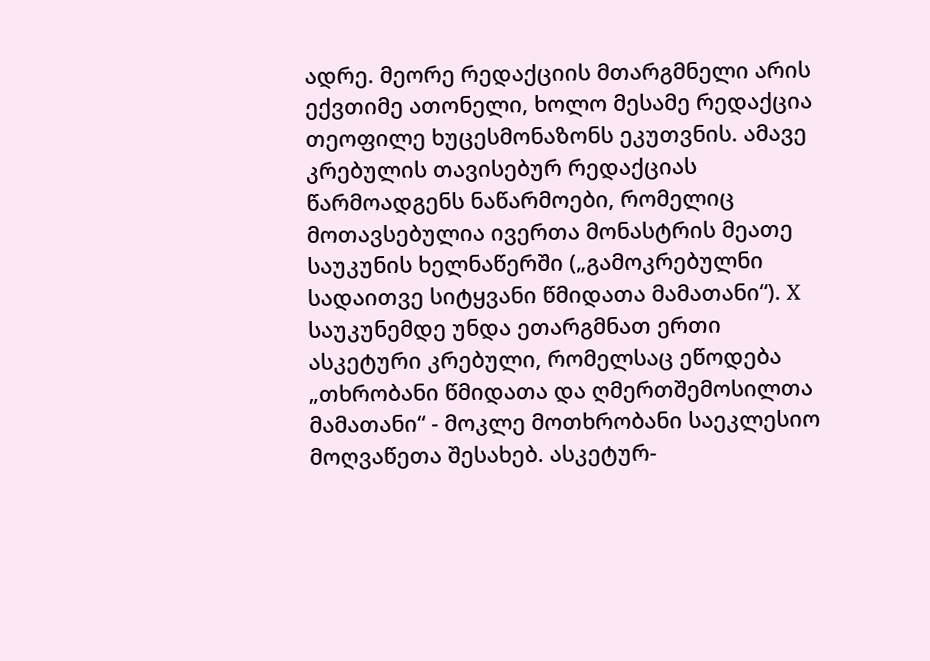ადრე. მეორე რედაქციის მთარგმნელი არის ექვთიმე ათონელი, ხოლო მესამე რედაქცია თეოფილე ხუცესმონაზონს ეკუთვნის. ამავე კრებულის თავისებურ რედაქციას წარმოადგენს ნაწარმოები, რომელიც მოთავსებულია ივერთა მონასტრის მეათე საუკუნის ხელნაწერში („გამოკრებულნი სადაითვე სიტყვანი წმიდათა მამათანი“). X საუკუნემდე უნდა ეთარგმნათ ერთი ასკეტური კრებული, რომელსაც ეწოდება „თხრობანი წმიდათა და ღმერთშემოსილთა მამათანი“ - მოკლე მოთხრობანი საეკლესიო მოღვაწეთა შესახებ. ასკეტურ-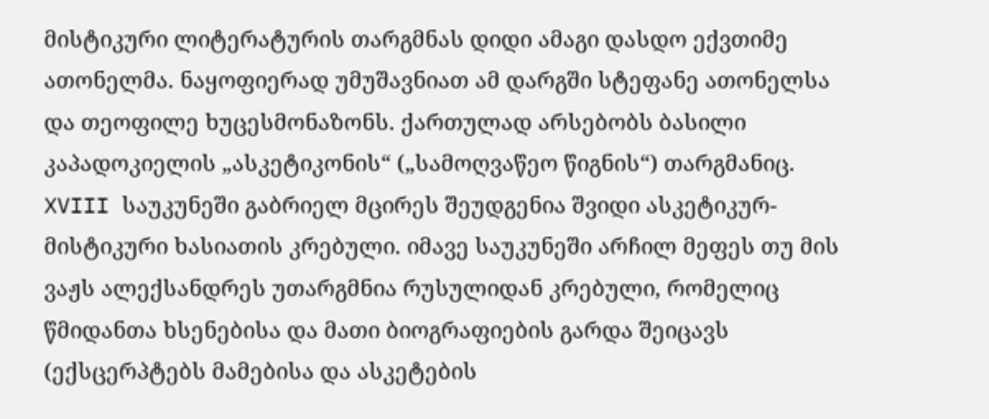მისტიკური ლიტერატურის თარგმნას დიდი ამაგი დასდო ექვთიმე ათონელმა. ნაყოფიერად უმუშავნიათ ამ დარგში სტეფანე ათონელსა და თეოფილე ხუცესმონაზონს. ქართულად არსებობს ბასილი კაპადოკიელის „ასკეტიკონის“ („სამოღვაწეო წიგნის“) თარგმანიც. XVIII საუკუნეში გაბრიელ მცირეს შეუდგენია შვიდი ასკეტიკურ-მისტიკური ხასიათის კრებული. იმავე საუკუნეში არჩილ მეფეს თუ მის ვაჟს ალექსანდრეს უთარგმნია რუსულიდან კრებული, რომელიც წმიდანთა ხსენებისა და მათი ბიოგრაფიების გარდა შეიცავს (ექსცერპტებს მამებისა და ასკეტების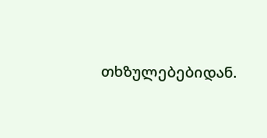თხზულებებიდან.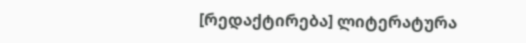[რედაქტირება] ლიტერატურა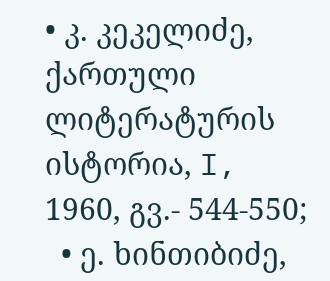• კ. კეკელიძე, ქართული ლიტერატურის ისტორია, I, 1960, გვ.- 544-550;
  • ე. ხინთიბიძე,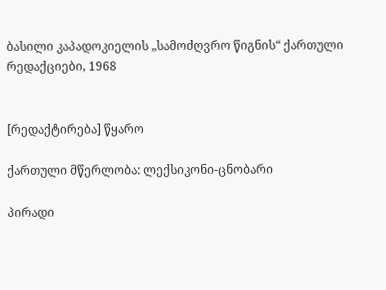ბასილი კაპადოკიელის „სამოძღვრო წიგნის“ ქართული რედაქციები, 1968


[რედაქტირება] წყარო

ქართული მწერლობა: ლექსიკონი-ცნობარი

პირადი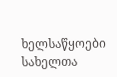ხელსაწყოები
სახელთა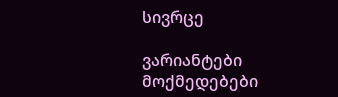სივრცე

ვარიანტები
მოქმედებები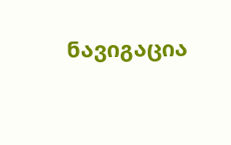ნავიგაცია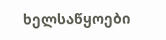ხელსაწყოები